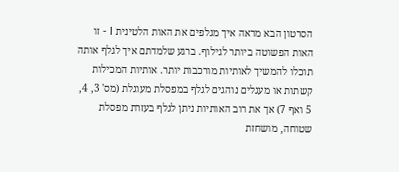הסרטון הבא מראה איך מגלפים את האות הלטינית I - זו האות הפשוטה ביותר לגילוף. ברגע שלמדתם איך לגלף אותה תוכלו להמשיך לאותיות מורכבות יותר. אותיות המכילות קשתות או מעגלים נוהגים לגלף במפסלת מעוגלת (מס' 3, 4, 5 ואף 7) אך את רוב האותיות ניתן לגלף בעזרת מפסלת שטוחה, מושחזת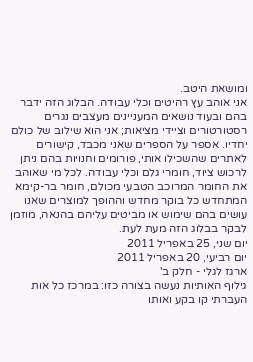ומושאת היטב.
אני אוהב עץ רהיטים וכלי עבודה. הבלוג הזה ידבר בהם ובעוד נושאים המעניינים מעצבים נגרים רסטורטורים וציידי מציאות; אני הוא שילוב של כולם יחדיו. אספר על הספרים שאני מכבד, קישורים לאתרים שהשכילו אותי, פורומים וחנויות בהם ניתן לרכוש ציוד, חומרי גלם וכלי עבודה. לכל מי שאוהב את החומר המרוכב הטבעי מכולם, חומר בר-קימא המתחדש כל בוקר מחדש וההופך למוצרים שאנו עושים בהם שימוש או מביטים עליהם בהנאה, מוזמן לבקר בבלוג הזה מעת לעת.
יום שני, 25 באפריל 2011
יום רביעי, 20 באפריל 2011
ארגז לגלי - חלק ב'
גילוף האותיות נעשה בצורה כזו: במרכז כל אות העברתי קו בקע ואותו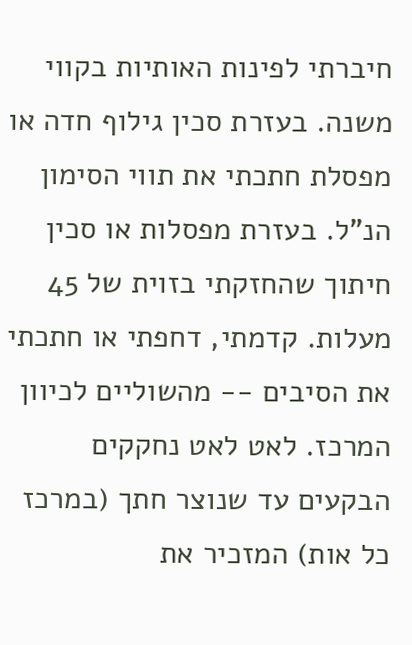חיברתי לפינות האותיות בקווי משנה. בעזרת סכין גילוף חדה או מפסלת חתכתי את תווי הסימון הנ"ל. בעזרת מפסלות או סכין חיתוך שהחזקתי בזוית של 45 מעלות. קדמתי, דחפתי או חתכתי את הסיבים -- מהשוליים לכיוון המרכז. לאט לאט נחקקים הבקעים עד שנוצר חתך (במרכז כל אות) המזכיר את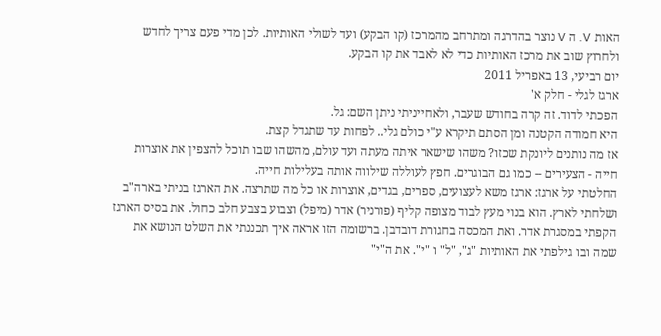האות V. ה V נוצר בהדרגה ומתרחב מהמרכז (קו הבקע) ועד לשולי האותיות. לכן מדי פעם צריך לחדש ולחרוץ שוב את מרכז האותיות כדי לא לאבד את קו הבקע.
יום רביעי, 13 באפריל 2011
ארגז לגלי - חלק א'
הפכתי לדוד. זה קרה בחודש שעבר, ולאחייניתי ניתן השם: גל.
היא חמודה הקטנה ומן הסתם תיקרא ע"י כולם גלי.. לפחות עד שתגדל קצת.
אז מה נותנים ליונקת שכזו? משהו שישאר איתה מעתה ועד עולם, מהשהו שבו תוכל להצפין את אוצרות חייה - הצעירים -- כמו גם הבוגרים. חפץ לעוללה שילווה אותה בעלילות חייה.
החלטתי על ארגז: ארגז משא לעצועים, ספרים, בגדים, אוצרות או כל מה שתרצה. את הארגז בניתי בארה"ב ושלחתי לארץ. הוא בנוי מעץ לבוד מצופה קליף (פורניר) אדר (מיפל) וצבוע בצבע חלב כחול. את בסיס הארגז הקפתי במסגרת אדר. ואת המכסה בחגורת דובדבן. ברשומה הזו אראה איך תכננתי את השלט הנושא את שמה ובו גילפתי את האותיות "ג", "ל" ו "י". את ה"י"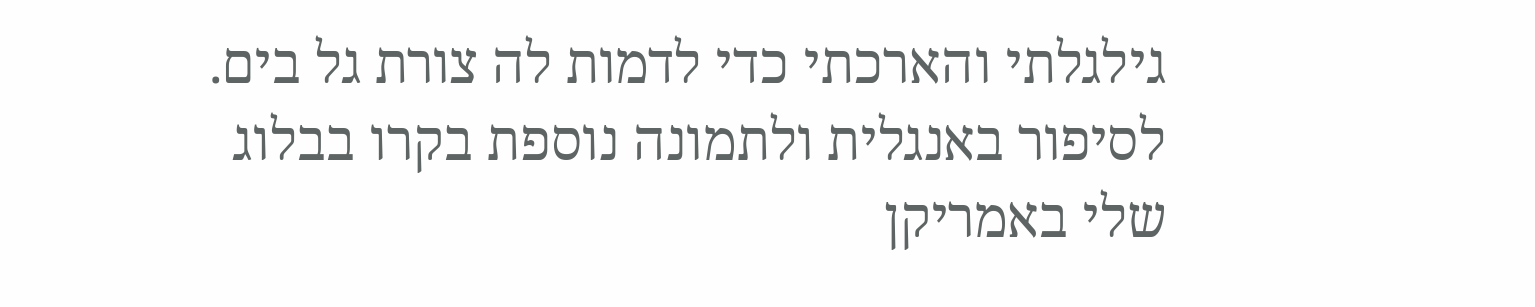גילגלתי והארכתי כדי לדמות לה צורת גל בים.
לסיפור באנגלית ולתמונה נוספת בקרו בבלוג שלי באמריקן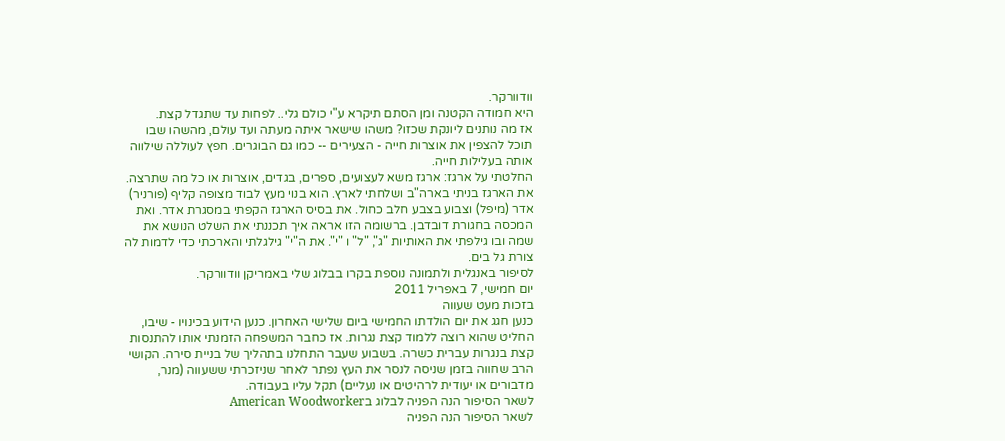וודוורקר.
היא חמודה הקטנה ומן הסתם תיקרא ע"י כולם גלי.. לפחות עד שתגדל קצת.
אז מה נותנים ליונקת שכזו? משהו שישאר איתה מעתה ועד עולם, מהשהו שבו תוכל להצפין את אוצרות חייה - הצעירים -- כמו גם הבוגרים. חפץ לעוללה שילווה אותה בעלילות חייה.
החלטתי על ארגז: ארגז משא לעצועים, ספרים, בגדים, אוצרות או כל מה שתרצה. את הארגז בניתי בארה"ב ושלחתי לארץ. הוא בנוי מעץ לבוד מצופה קליף (פורניר) אדר (מיפל) וצבוע בצבע חלב כחול. את בסיס הארגז הקפתי במסגרת אדר. ואת המכסה בחגורת דובדבן. ברשומה הזו אראה איך תכננתי את השלט הנושא את שמה ובו גילפתי את האותיות "ג", "ל" ו "י". את ה"י" גילגלתי והארכתי כדי לדמות לה צורת גל בים.
לסיפור באנגלית ולתמונה נוספת בקרו בבלוג שלי באמריקן וודוורקר.
יום חמישי, 7 באפריל 2011
בזכות מעט שעווה
כנען חגג את יום הולדתו החמישי ביום שלישי האחרון. כנען הידוע בכינויו - שיבו, החליט שהוא רוצה ללמוד קצת נגרות. אז כחבר המשפחה הזמנתי אותו להתנסות קצת בנגרות עברית כשרה. בשבוע שעבר התחלנו בתהליך של בניית סירה. הקושי הרב שחווה בזמן שניסה לנסר את העץ נפתר לאחר שניזכרתי ששעווה (מנר, מדבורים או יעודית לרהיטים או נעליים) תקל עליו בעבודה.
לשאר הסיפור הנה הפניה לבלוג בAmerican Woodworker
לשאר הסיפור הנה הפניה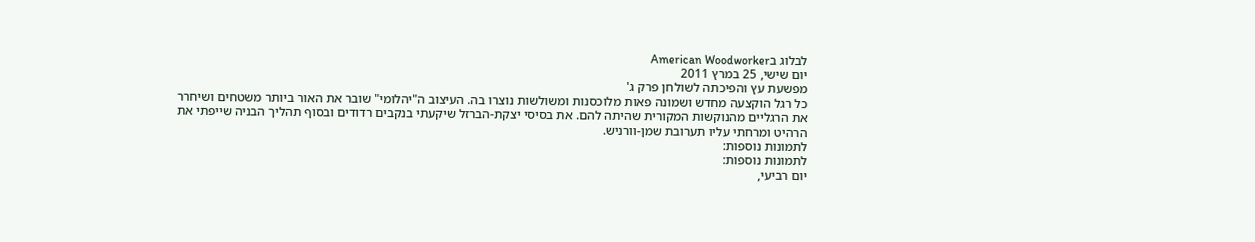לבלוג בAmerican Woodworker
יום שישי, 25 במרץ 2011
מפשעת עץ והפיכתה לשולחן פרק ג'
כל רגל הוקצעה מחדש ושמונה פאות מלוכסנות ומשולשות נוצרו בה. העיצוב ה"יהלומי" שובר את האור ביותר משטחים ושיחרר את הרגליים מהנוקשות המקורית שהיתה להם. את בסיסי יצקת-הברזל שיקעתי בנקבים רדודים ובסוף תהליך הבניה שייפתי את הרהיט ומרחתי עליו תערובת שמן-וורניש.
לתמונות נוספות:
לתמונות נוספות:
יום רביעי,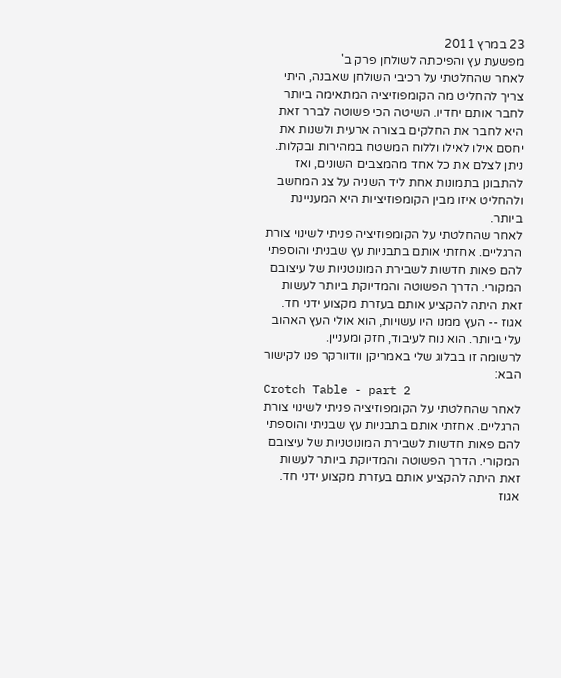23 במרץ 2011
מפשעת עץ והפיכתה לשולחן פרק ב'
לאחר שהחלטתי על רכיבי השולחן שאבנה, היתי צריך להחליט מה הקומפוזיציה המתאימה ביותר לחבר אותם יחדיו. השיטה הכי פשוטה לברר זאת היא לחבר את החלקים בצורה ארעית ולשנות את יחסם אילו לאילו וללוח המשטח במהירות ובקלות. ניתן לצלם את כל אחד מהמצבים השונים, ואז להתבונן בתמונות אחת ליד השניה על צג המחשב ולהחליט איזו מבין הקומפוזיציות היא המעניינת ביותר.
לאחר שהחלטתי על הקומפוזיציה פניתי לשינוי צורת הרגליים. אחזתי אותם בתבניות עץ שבניתי והוספתי להם פאות חדשות לשבירת המונוטניות של עיצובם המקורי. הדרך הפשוטה והמדיוקת ביותר לעשות זאת היתה להקציע אותם בעזרת מקצוע ידני חד. אגוז -- העץ ממנו היו עשויות, הוא אולי העץ האהוב עלי ביותר. הוא נוח לעיבוד, חזק ומעניין.
לרשומה זו בבלוג שלי באמריקן וודוורקר פנו לקישור הבא:
Crotch Table - part 2
לאחר שהחלטתי על הקומפוזיציה פניתי לשינוי צורת הרגליים. אחזתי אותם בתבניות עץ שבניתי והוספתי להם פאות חדשות לשבירת המונוטניות של עיצובם המקורי. הדרך הפשוטה והמדיוקת ביותר לעשות זאת היתה להקציע אותם בעזרת מקצוע ידני חד. אגוז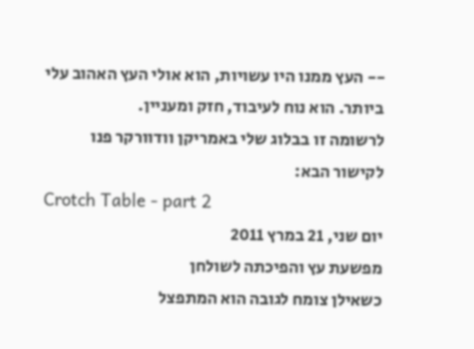-- העץ ממנו היו עשויות, הוא אולי העץ האהוב עלי ביותר. הוא נוח לעיבוד, חזק ומעניין.
לרשומה זו בבלוג שלי באמריקן וודוורקר פנו לקישור הבא:
Crotch Table - part 2
יום שני, 21 במרץ 2011
מפשעת עץ והפיכתה לשולחן
כשאילן צומח לגובה הוא המתפצל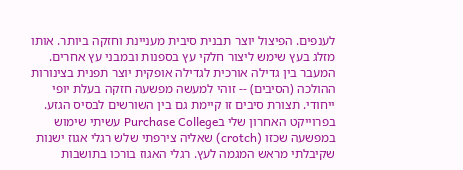לענפים. הפיצול יוצר תבנית סיבית מעניינת וחזקה ביותר. אותו מזלג בעץ שימש ליצור חלקי עץ בספנות ובמבני עץ אחרים. המעבר בין גדילה אורכית לגדילה אופקית יוצר תפנית בצינורות ההולכה (הסיבים) -- זוהי למעשה מפשעה חזקה בעלת יופי ייחודי. תצורת סיבים זו קיימת גם בין השורשים לבסיס הגזע.
בפרוייקט האחרון שלי בPurchase College עשיתי שימוש במפשעה שכזו (crotch) שאליה צירפתי שלש רגלי אגוז ישנות שקיבלתי מראש המגמה לעץ. רגלי האגוז בורכו בתושבות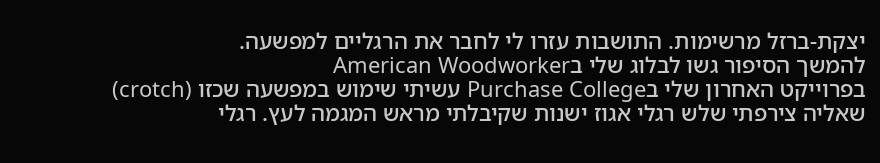יצקת-ברזל מרשימות. התושבות עזרו לי לחבר את הרגליים למפשעה.
להמשך הסיפור גשו לבלוג שלי בAmerican Woodworker
בפרוייקט האחרון שלי בPurchase College עשיתי שימוש במפשעה שכזו (crotch) שאליה צירפתי שלש רגלי אגוז ישנות שקיבלתי מראש המגמה לעץ. רגלי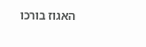האגוז בורכו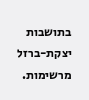בתושבות יצקת-ברזל מרשימות.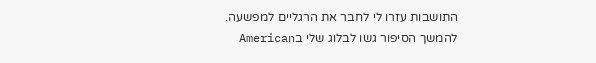התושבות עזרו לי לחבר את הרגליים למפשעה.
להמשך הסיפור גשו לבלוג שלי בAmerican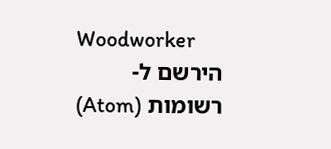Woodworker
הירשם ל-
רשומות (Atom)